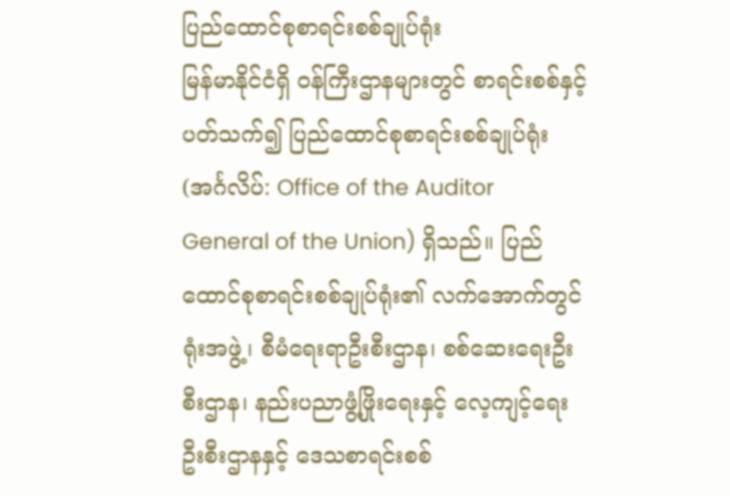ပြည်ထောင်စုစာရင်းစစ်ချုပ်ရုံး
မြန်မာနိုင်ငံရှိ ဝန်ကြီးဌာနများတွင် စာရင်းစစ်နှင့် ပတ်သက်၍ ပြည်ထောင်စုစာရင်းစစ်ချုပ်ရုံး (အင်္ဂလိပ်: Office of the Auditor General of the Union) ရှိသည်။ ပြည်ထောင်စုစာရင်းစစ်ချုပ်ရုံး၏ လက်အောက်တွင် ရုံးအဖွဲ့၊ စီမံရေးရာဦးစီးဌာန၊ စစ်ဆေးရေးဦးစီးဌာန၊ နည်းပညာဖွံ့ဖြိုးရေးနှင့် လေ့ကျင့်ရေးဦးစီးဌာနနှင့် ဒေသစာရင်းစစ်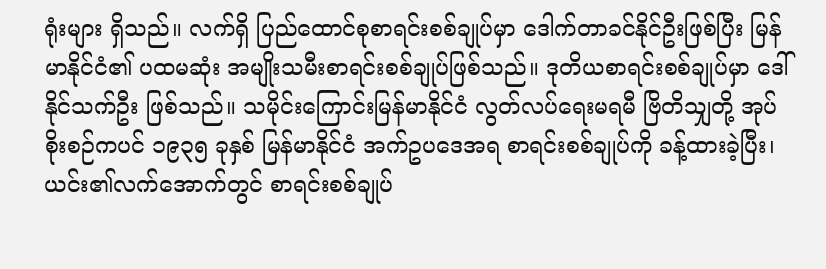ရုံးများ ရှိသည်။ လက်ရှိ ပြည်ထောင်စုစာရင်းစစ်ချုပ်မှာ ဒေါက်တာခင်နိုင်ဦးဖြစ်ပြီး မြန်မာနိုင်ငံ၏ ပထမဆုံး အမျိုးသမီးစာရင်းစစ်ချုပ်ဖြစ်သည်။ ဒုတိယစာရင်းစစ်ချုပ်မှာ ဒေါ်နိုင်သက်ဦး ဖြစ်သည်။ သမိုင်းကြောင်းမြန်မာနိုင်ငံ လွတ်လပ်ရေးမရမီ ဗြိတိသျှတို့ အုပ်စိုးစဉ်ကပင် ၁၉၃၅ ခုနှစ် မြန်မာနိုင်ငံ အက်ဥပဒေအရ စာရင်းစစ်ချုပ်ကို ခန့်ထားခဲ့ပြီး၊ ယင်း၏လက်အောက်တွင် စာရင်းစစ်ချုပ်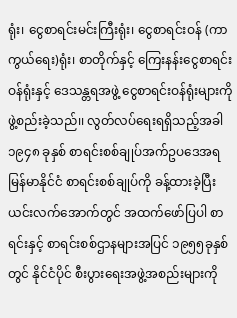ရုံး၊ ငွေစာရင်းမင်းကြီးရုံး၊ ငွေစာရင်းဝန် (ကာကွယ်ရေး)ရုံး၊ စာတိုက်နှင့် ကြေးနန်းငွေစာရင်းဝန်ရုံးနှင့် ဒေသန္တရအဖွဲ့ ငွေစာရင်းဝန်ရုံးများကို ဖွဲ့စည်းခဲ့သည်၊၊ လွတ်လပ်ရေးရရှိသည့်အခါ ၁၉၄၈ ခုနှစ် စာရင်းစစ်ချုပ်အက်ဥပဒေအရ မြန်မာနိုင်ငံ စာရင်းစစ်ချုပ်ကို ခန့်ထားခဲ့ပြီး ယင်းလက်အောက်တွင် အထက်ဖော်ပြပါ စာရင်းနှင့် စာရင်းစစ်ဌာနများအပြင် ၁၉၅၅ခုနှစ်တွင် နိုင်ငံပိုင် စီးပွားရေးအဖွဲ့အစည်းများကို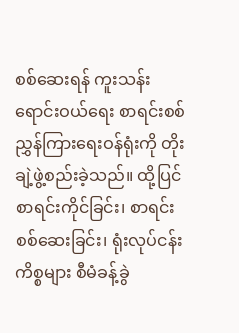စစ်ဆေးရန် ကူးသန်းရောင်းဝယ်ရေး စာရင်းစစ် ညွှန်ကြားရေးဝန်ရုံးကို တိုးချဲ့ဖွဲ့စည်းခဲ့သည်။ ထို့ပြင်စာရင်းကိုင်ခြင်း၊ စာရင်းစစ်ဆေးခြင်း၊ ရုံးလုပ်ငန်း ကိစ္စများ စီမံခန့်ခွဲ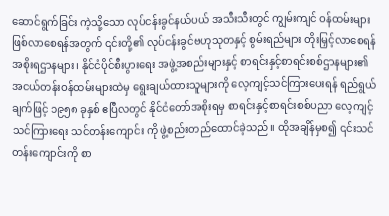ဆောင်ရွက်ခြင်း ကဲ့သို့သော လုပ်ငန်းခွင်နယ်ပယ် အသီးသီးတွင် ကျွမ်းကျင် ဝန်ထမ်းများ ဖြစ်လာစေရန်အတွက် ၎င်းတို့၏ လုပ်ငန်းခွင်ဗဟုသုတနှင့် စွမ်းရည်များ တိုးမြှင့်လာစေရန် အစိုးရဌာနများ၊ နိုင်ငံပိုင်စီးပွားရေး အဖွဲ့အစည်းများနှင့် စာရင်းနှင့်စာရင်းစစ်ဌာနများ၏ အငယ်တန်းဝန်ထမ်းများထဲမှ ရွေးချယ်ထားသူများကို လေ့ကျင့်သင်ကြားပေးရန် ရည်ရွယ်ချက်ဖြင့် ၁၉၅၈ ခုနှစ် ဧပြီလတွင် နိုင်ငံတော်အစိုးရမှ စာရင်းနှင့်စာရင်းစစ်ပညာ လေ့ကျင့်သင်ကြားရေး သင်တန်းကျောင်း ကို ဖွဲ့စည်းတည်ထောင်ခဲ့သည်။ ထိုအချိန်မှစ၍ ၎င်းသင်တန်းကျောင်းကို စာ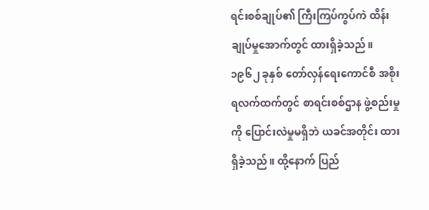ရင်းစစ်ချုပ်၏ ကြီးကြပ်ကွပ်ကဲ ထိန်းချုပ်မှုအောက်တွင် ထားရှိခဲ့သည်။ ၁၉၆၂ ခုနှစ် တော်လှန်ရေးကောင်စီ အစိုးရလက်ထက်တွင် စာရင်းစစ်ဌာန ဖွဲ့စည်းမှုကို ပြောင်းလဲမှုမရှိဘဲ ယခင်အတိုင်း ထားရှိခဲ့သည်။ ထို့နောက် ပြည်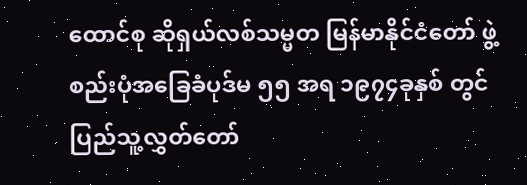ထောင်စု ဆိုရှယ်လစ်သမ္မတ မြန်မာနိုင်ငံတော် ဖွဲ့စည်းပုံအခြေခံပုဒ်မ ၅၅ အရ ၁၉၇၄ခုနှစ် တွင် ပြည်သူ့လွှတ်တော်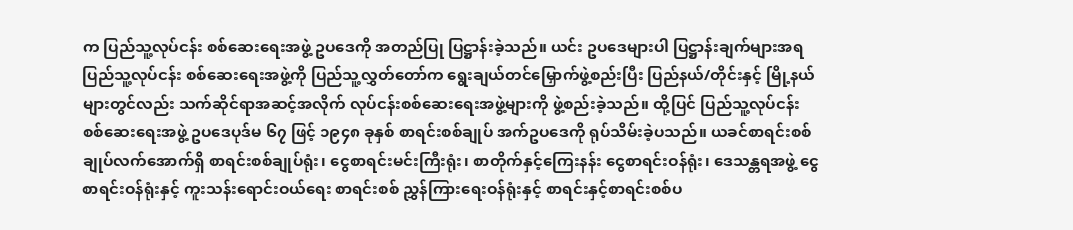က ပြည်သူ့လုပ်ငန်း စစ်ဆေးရေးအဖွဲ့ ဥပဒေကို အတည်ပြု ပြဋ္ဌာန်းခဲ့သည်။ ယင်း ဥပဒေများပါ ပြဋ္ဌာန်းချက်များအရ ပြည်သူ့လုပ်ငန်း စစ်ဆေးရေးအဖွဲ့ကို ပြည်သူ့လွှတ်တော်က ရွေးချယ်တင်မြှောက်ဖွဲ့စည်းပြီး ပြည်နယ်/တိုင်းနှင့် မြို့နယ်များတွင်လည်း သက်ဆိုင်ရာအဆင့်အလိုက် လုပ်ငန်းစစ်ဆေးရေးအဖွဲ့များကို ဖွဲ့စည်းခဲ့သည်။ ထို့ပြင် ပြည်သူ့လုပ်ငန်းစစ်ဆေးရေးအဖွဲ့ ဥပဒေပုဒ်မ ၆၇ ဖြင့် ၁၉၄၈ ခုနှစ် စာရင်းစစ်ချုပ် အက်ဥပဒေကို ရုပ်သိမ်းခဲ့ပသည်။ ယခင်စာရင်းစစ်ချုပ်လက်အောက်ရှိ စာရင်းစစ်ချုပ်ရုံး၊ ငွေစာရင်းမင်းကြီးရုံး၊ စာတိုက်နှင့်ကြေးနန်း ငွေစာရင်းဝန်ရုံး၊ ဒေသန္တရအဖွဲ့ ငွေစာရင်းဝန်ရုံးနှင့် ကူးသန်းရောင်းဝယ်ရေး စာရင်းစစ် ညွှန်ကြားရေးဝန်ရုံးနှင့် စာရင်းနှင့်စာရင်းစစ်ပ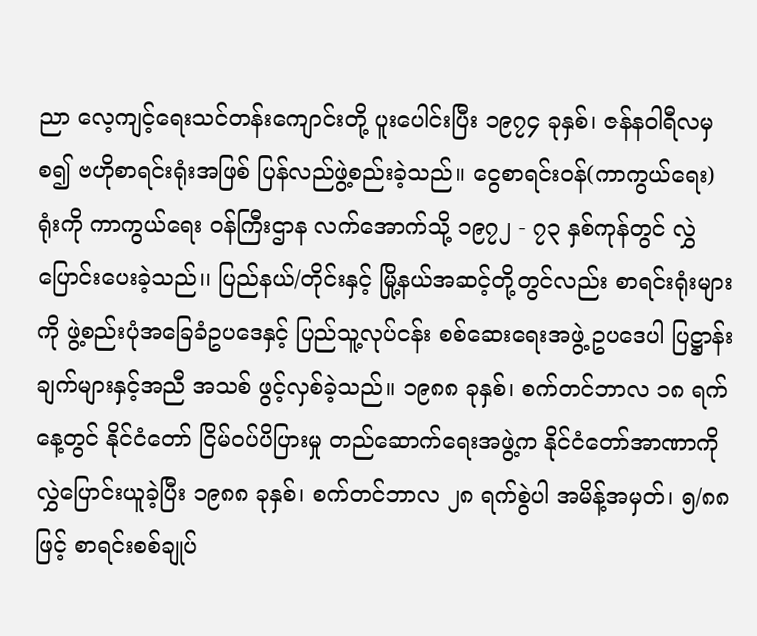ညာ လေ့ကျင့်ရေးသင်တန်းကျောင်းတို့ ပူးပေါင်းပြီး ၁၉၇၄ ခုနှစ်၊ ဇန်နဝါရီလမှစ၍ ဗဟိုစာရင်းရုံးအဖြစ် ပြန်လည်ဖွဲ့စည်းခဲ့သည်။ ငွေစာရင်းဝန်(ကာကွယ်ရေး) ရုံးကို ကာကွယ်ရေး ဝန်ကြီးဌာန လက်အောက်သို့ ၁၉၇၂ - ၇၃ နှစ်ကုန်တွင် လွှဲပြောင်းပေးခဲ့သည်၊၊ ပြည်နယ်/တိုင်းနှင့် မြို့နယ်အဆင့်တို့တွင်လည်း စာရင်းရုံးများကို ဖွဲ့စည်းပုံအခြေခံဥပဒေနှင့် ပြည်သူ့လုပ်ငန်း စစ်ဆေးရေးအဖွဲ့ ဥပဒေပါ ပြဋ္ဌာန်းချက်များနှင့်အညီ အသစ် ဖွင့်လှစ်ခဲ့သည်။ ၁၉၈၈ ခုနှစ်၊ စက်တင်ဘာလ ၁၈ ရက်နေ့တွင် နိုင်ငံတော် ငြိမ်ဝပ်ပိပြားမှု တည်ဆောက်ရေးအဖွဲ့က နိုင်ငံတော်အာဏာကို လွှဲပြောင်းယူခဲ့ပြီး ၁၉၈၈ ခုနှစ်၊ စက်တင်ဘာလ ၂၈ ရက်စွဲပါ အမိန့်အမှတ်၊ ၅/၈၈ ဖြင့် စာရင်းစစ်ချုပ်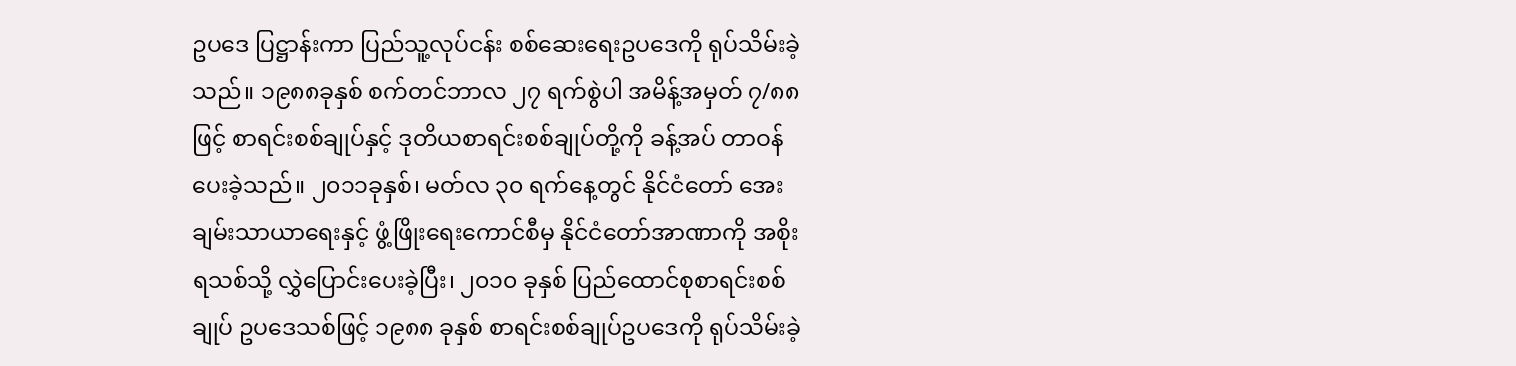ဥပဒေ ပြဋ္ဌာန်းကာ ပြည်သူ့လုပ်ငန်း စစ်ဆေးရေးဥပဒေကို ရုပ်သိမ်းခဲ့သည်။ ၁၉၈၈ခုနှစ် စက်တင်ဘာလ ၂၇ ရက်စွဲပါ အမိန့်အမှတ် ၇/၈၈ ဖြင့် စာရင်းစစ်ချုပ်နှင့် ဒုတိယစာရင်းစစ်ချုပ်တို့ကို ခန့်အပ် တာဝန်ပေးခဲ့သည်။ ၂၀၁၁ခုနှစ်၊ မတ်လ ၃၀ ရက်နေ့တွင် နိုင်ငံတော် အေးချမ်းသာယာရေးနှင့် ဖွံ့ဖြိုးရေးကောင်စီမှ နိုင်ငံတော်အာဏာကို အစိုးရသစ်သို့ လွှဲပြောင်းပေးခဲ့ပြီး၊ ၂၀၁၀ ခုနှစ် ပြည်ထောင်စုစာရင်းစစ်ချုပ် ဥပဒေသစ်ဖြင့် ၁၉၈၈ ခုနှစ် စာရင်းစစ်ချုပ်ဥပဒေကို ရုပ်သိမ်းခဲ့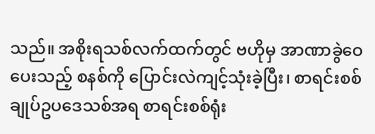သည်။ အစိုးရသစ်လက်ထက်တွင် ဗဟိုမှ အာဏာခွဲဝေပေးသည့် စနစ်ကို ပြောင်းလဲကျင့်သုံးခဲ့ပြီး၊ စာရင်းစစ်ချုပ်ဥပဒေသစ်အရ စာရင်းစစ်ရုံး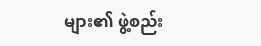များ၏ ဖွဲ့စည်း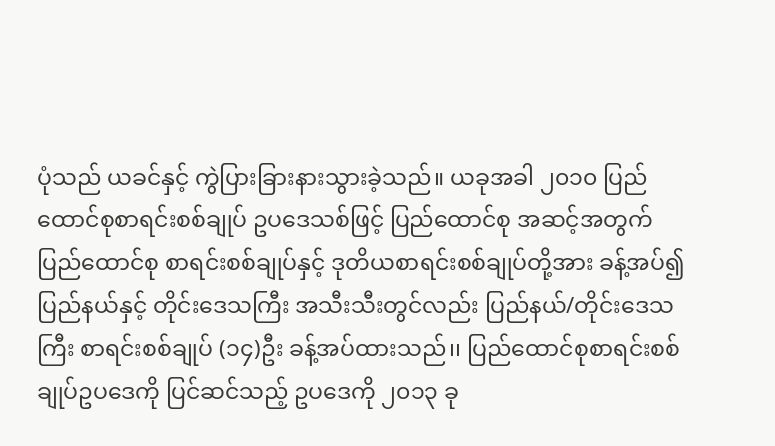ပုံသည် ယခင်နှင့် ကွဲပြားခြားနားသွားခဲ့သည်။ ယခုအခါ ၂၀၁၀ ပြည်ထောင်စုစာရင်းစစ်ချုပ် ဥပဒေသစ်ဖြင့် ပြည်ထောင်စု အဆင့်အတွက် ပြည်ထောင်စု စာရင်းစစ်ချုပ်နှင့် ဒုတိယစာရင်းစစ်ချုပ်တို့အား ခန့်အပ်၍ ပြည်နယ်နှင့် တိုင်းဒေသကြီး အသီးသီးတွင်လည်း ပြည်နယ်/တိုင်းဒေသကြီး စာရင်းစစ်ချုပ် (၁၄)ဦး ခန့်အပ်ထားသည်၊၊ ပြည်ထောင်စုစာရင်းစစ်ချုပ်ဥပဒေကို ပြင်ဆင်သည့် ဥပဒေကို ၂၀၁၃ ခု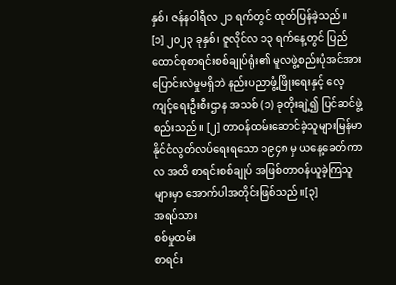နှစ်၊ ဇန်နဝါရီလ ၂၁ ရက်တွင် ထုတ်ပြန်ခဲ့သည်။ [၁] ၂၀၂၃ ခုနှစ်၊ ဇူလိုင်လ ၁၃ ရက်နေ့တွင် ပြည်ထောင်စုစာရင်းစစ်ချုပ်ရုံး၏ မူလဖွဲ့စည်းပုံအင်အားပြောင်းလဲမှုမရှိဘဲ နည်းပညာဖွံ့ဖြိုးရေးနှင့် လေ့ကျင့်ရေးဦးစီးဌာန အသစ် (၁) ခုတိုးချဲ့၍ ပြင်ဆင်ဖွဲ့စည်းသည်။ [၂] တာဝန်ထမ်းဆောင်ခဲ့သူများမြန်မာနိုင်ငံလွတ်လပ်ရေးရသော ၁၉၄၈ မှ ယနေ့ခေတ်ကာလ အထိ စာရင်းစစ်ချုပ် အဖြစ်တာဝန်ယူခဲ့ကြသူများမှာ အောက်ပါအတိုင်းဖြစ်သည်။[၃]
အရပ်သား
စစ်မှုထမ်း
စာရင်း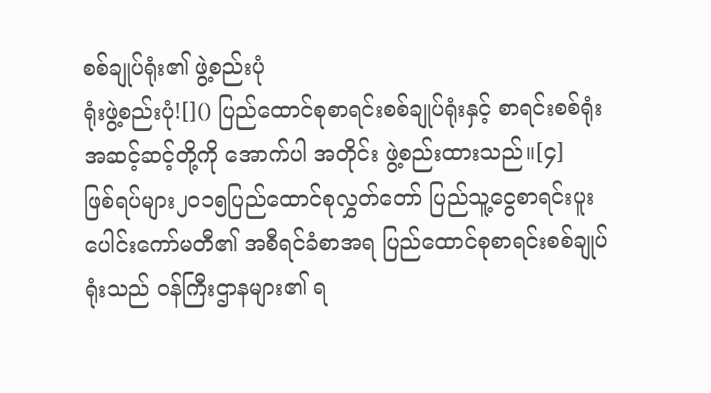စစ်ချုပ်ရုံး၏ ဖွဲ့စည်းပုံ
ရုံးဖွဲ့စည်းပုံ![]() ပြည်ထောင်စုစာရင်းစစ်ချုပ်ရုံးနှင့် စာရင်းစစ်ရုံး အဆင့်ဆင့်တို့ကို အောက်ပါ အတိုင်း ဖွဲ့စည်းထားသည်။[၄]
ဖြစ်ရပ်များ၂၀၁၅ပြည်ထောင်စုလွှတ်တော် ပြည်သူ့ငွေစာရင်းပူးပေါင်းကော်မတီ၏ အစီရင်ခံစာအရ ပြည်ထောင်စုစာရင်းစစ်ချုပ်ရုံးသည် ဝန်ကြီးဌာနများ၏ ရ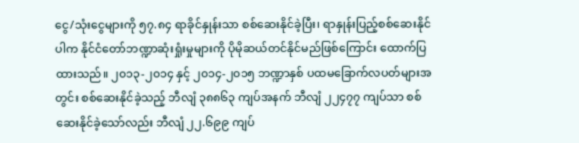ငွေ/သုံးငွေများကို ၅၇.၈၄ ရာခိုင်နှုန်းသာ စစ်ဆေးနိုင်ခဲ့ပြီး၊ ရာနှုန်းပြည့်စစ်ဆေးနိုင်ပါက နိုင်ငံတော်ဘဏ္ဍာဆုံးရှုံးမှုများကို ပိုမိုဆယ်တင်နိုင်မည်ဖြစ်ကြောင်း ထောက်ပြထားသည်။ ၂၀၁၃-၂၀၁၄ နှင့် ၂၀၁၄-၂၀၁၅ ဘဏ္ဍာနှစ် ပထမခြောက်လပတ်များအတွင်း စစ်ဆေးနိုင်ခဲ့သည့် ဘီလျံ ၃၈၈၆၃ ကျပ်အနက် ဘီလျံ ၂၂၄၇၇ ကျပ်သာ စစ်ဆေးနိုင်ခဲ့သော်လည်း ဘီလျံ ၂၂.၆၉၉ ကျပ်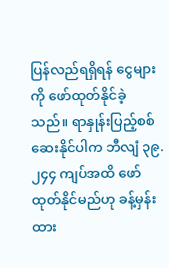ပြန်လည်ရရှိရန် ငွေများကို ဖော်ထုတ်နိုင်ခဲ့သည်။ ရာနှုန်းပြည့်စစ်ဆေးနိုင်ပါက ဘီလျံ ၃၉.၂၄၄ ကျပ်အထိ ဖော်ထုတ်နိုင်မည်ဟု ခန့်မှန်းထား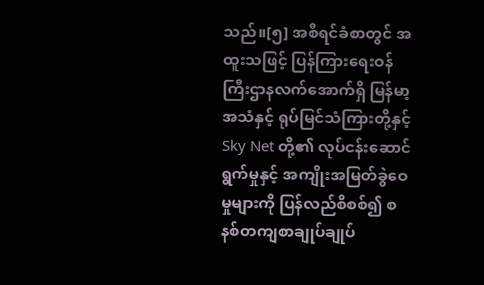သည်။[၅] အစီရင်ခံစာတွင် အထူးသဖြင့် ပြန်ကြားရေးဝန်ကြီးဌာနလက်အောက်ရှိ မြန်မာ့အသံနှင့် ရုပ်မြင်သံကြားတို့နှင့် Sky Net တို့၏ လုပ်ငန်းဆောင်ရွက်မှုနှင့် အကျိုးအမြတ်ခွဲဝေမှုများကို ပြန်လည်စိစစ်၍ စနစ်တကျစာချုပ်ချုပ်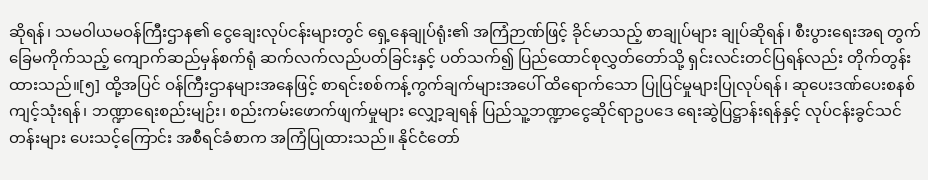ဆိုရန်၊ သမဝါယမဝန်ကြီးဌာန၏ ငွေချေးလုပ်ငန်းများတွင် ရှေ့နေချုပ်ရုံး၏ အကြံဉာဏ်ဖြင့် ခိုင်မာသည့် စာချုပ်များ ချုပ်ဆိုရန်၊ စီးပွားရေးအရ တွက်ခြေမကိုက်သည့် ကျောက်ဆည်မှန်စက်ရုံ ဆက်လက်လည်ပတ်ခြင်းနှင့် ပတ်သက်၍ ပြည်ထောင်စုလွှတ်တော်သို့ ရှင်းလင်းတင်ပြရန်လည်း တိုက်တွန်းထားသည်။[၅] ထို့အပြင် ဝန်ကြီးဌာနများအနေဖြင့် စာရင်းစစ်ကန့်ကွက်ချက်များအပေါ် ထိရောက်သော ပြုပြင်မှုများပြုလုပ်ရန်၊ ဆုပေးဒဏ်ပေးစနစ် ကျင့်သုံးရန်၊ ဘဏ္ဍာရေးစည်းမျဉ်း၊ စည်းကမ်းဖောက်ဖျက်မှုများ လျှော့ချရန် ပြည်သူ့ဘဏ္ဍာငွေဆိုင်ရာဥပဒေ ရေးဆွဲပြဋ္ဌာန်းရန်နှင့် လုပ်ငန်းခွင်သင်တန်းများ ပေးသင့်ကြောင်း အစီရင်ခံစာက အကြံပြုထားသည်။ နိုင်ငံတော်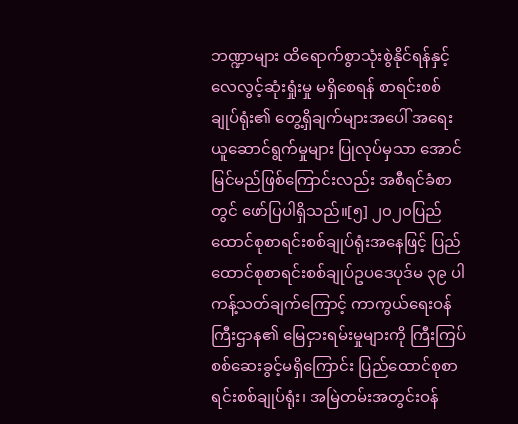ဘဏ္ဍာများ ထိရောက်စွာသုံးစွဲနိုင်ရန်နှင့် လေလွင့်ဆုံးရှုံးမှု မရှိစေရန် စာရင်းစစ်ချုပ်ရုံး၏ တွေ့ရှိချက်များအပေါ် အရေးယူဆောင်ရွက်မှုများ ပြုလုပ်မှသာ အောင်မြင်မည်ဖြစ်ကြောင်းလည်း အစီရင်ခံစာတွင် ဖော်ပြပါရှိသည်။[၅] ၂၀၂၀ပြည်ထောင်စုစာရင်းစစ်ချုပ်ရုံးအနေဖြင့် ပြည်ထောင်စုစာရင်းစစ်ချုပ်ဥပဒေပုဒ်မ ၃၉ ပါ ကန့်သတ်ချက်ကြောင့် ကာကွယ်ရေးဝန်ကြီးဌာန၏ မြေငှားရမ်းမှုများကို ကြီးကြပ်စစ်ဆေးခွင့်မရှိကြောင်း ပြည်ထောင်စုစာရင်းစစ်ချုပ်ရုံး၊ အမြဲတမ်းအတွင်းဝန်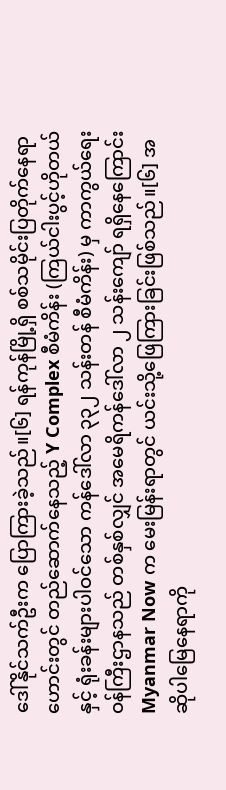ဒေါ်နိုင်သက်ဦးက ပြောကြားခဲ့သည်။[၆] ရန်ကုန်မြို့ရှိ စစ်သမိုင်းပြတိုက်နေရာဟောင်းတွင် တည်ဆောက်နေသည့် Y Complex စီမံကိန်း (ကြယ်ငါးပွင့်ဟိုတယ်နှင့် ရုံးခန်းများပါဝင်သော ကန်ဒေါ်လာ ၃၃၂ သန်းတန် စီမံကိန်း) မှ ကာကွယ်ရေးဝန်ကြီးဌာနသည် တစ်နှစ်လျှင် အမေရိကန်ဒေါ်လာ ၂ သန်းကျော် ရရှိနေကြောင်း Myanmar Now က မေးမြန်းရာတွင် ယင်းသို့ဖြေကြားခြင်းဖြစ်သည်။[၆] အဆိုပါမြေနေရာကို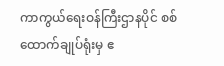ကာကွယ်ရေးဝန်ကြီးဌာနပိုင် စစ်ထောက်ချုပ်ရုံးမှ ဧ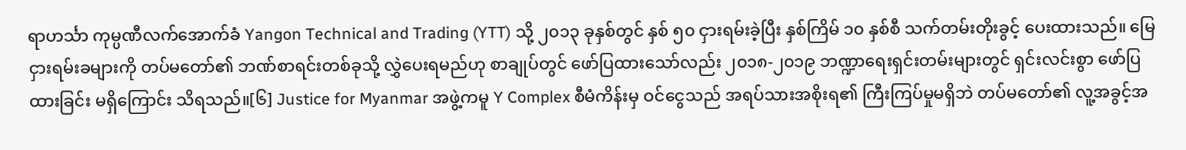ရာဟင်္သာ ကုမ္ပဏီလက်အောက်ခံ Yangon Technical and Trading (YTT) သို့ ၂၀၁၃ ခုနှစ်တွင် နှစ် ၅၀ ငှားရမ်းခဲ့ပြီး နှစ်ကြိမ် ၁၀ နှစ်စီ သက်တမ်းတိုးခွင့် ပေးထားသည်။ မြေငှားရမ်းခများကို တပ်မတော်၏ ဘဏ်စာရင်းတစ်ခုသို့ လွှဲပေးရမည်ဟု စာချုပ်တွင် ဖော်ပြထားသော်လည်း ၂၀၁၈-၂၀၁၉ ဘဏ္ဍာရေးရှင်းတမ်းများတွင် ရှင်းလင်းစွာ ဖော်ပြထားခြင်း မရှိကြောင်း သိရသည်။[၆] Justice for Myanmar အဖွဲ့ကမူ Y Complex စီမံကိန်းမှ ဝင်ငွေသည် အရပ်သားအစိုးရ၏ ကြီးကြပ်မှုမရှိဘဲ တပ်မတော်၏ လူ့အခွင့်အ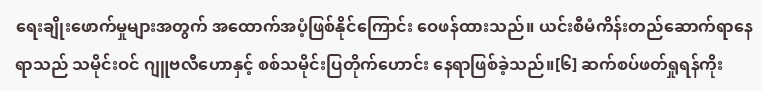ရေးချိုးဖောက်မှုများအတွက် အထောက်အပံ့ဖြစ်နိုင်ကြောင်း ဝေဖန်ထားသည်။ ယင်းစီမံကိန်းတည်ဆောက်ရာနေရာသည် သမိုင်းဝင် ဂျူဗလီဟောနှင့် စစ်သမိုင်းပြတိုက်ဟောင်း နေရာဖြစ်ခဲ့သည်။[၆] ဆက်စပ်ဖတ်ရှုရန်ကိုး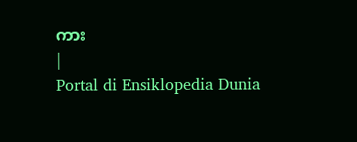ကား
|
Portal di Ensiklopedia Dunia